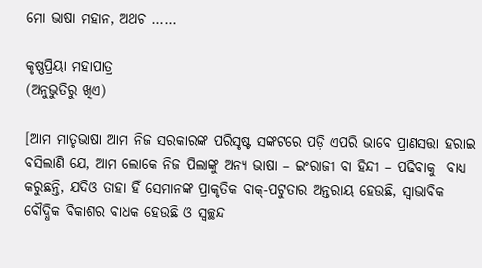ମୋ ଭାଷା ମହାନ, ଅଥଚ ……

କୃଷ୍ଣପ୍ରିୟା ମହାପାତ୍ର
(ଅନୁଭୁତିରୁ ଖିଏ)

[ଆମ ମାତୃଭାଷା ଆମ ନିଜ ସରକାରଙ୍କ ପରିସୃଷ୍ଟ ସଙ୍କଟରେ ପଡ଼ି ଏପରି ଭାବେ ପ୍ରାଣସତ୍ତା ହରାଇ ବସିଲାଣି ଯେ, ଆମ ଲୋକେ ନିଜ ପିଲାଙ୍କୁ ଅନ୍ୟ ଭାଷା – ଇଂରାଜୀ ବା ହିନ୍ଦୀ – ପଢିବାକୁ  ବାଧ୍ୟ କରୁଛନ୍ତି, ଯଦିଓ ତାହା ହିଁ ସେମାନଙ୍କ ପ୍ରାକୃତିକ ବାକ୍-ପଟୁତାର ଅନ୍ତରାୟ ହେଉଛି, ସ୍ଵାଭାବିକ ବୌଦ୍ଧିକ ବିକାଶର ବାଧକ ହେଉଛି ଓ ସ୍ଵଚ୍ଛନ୍ଦ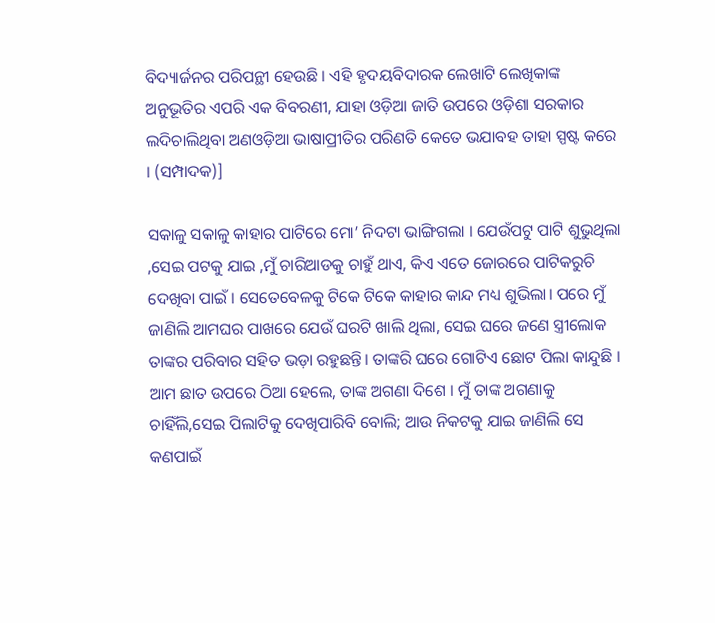ବିଦ୍ୟାର୍ଜନର ପରିପନ୍ଥୀ ହେଉଛି । ଏହି ହୃଦୟବିଦାରକ ଲେଖାଟି ଲେଖିକାଙ୍କ  ଅନୁଭୂତିର ଏପରି ଏକ ବିବରଣୀ, ଯାହା ଓଡ଼ିଆ ଜାତି ଉପରେ ଓଡ଼ିଶା ସରକାର ଲଦିଚାଲିଥିବା ଅଣଓଡ଼ିଆ ଭାଷାପ୍ରୀତିର ପରିଣତି କେତେ ଭଯାବହ ତାହା ସ୍ପଷ୍ଟ କରେ । (ସମ୍ପାଦକ)]

ସକାଳୁ ସକାଳୁ କାହାର ପାଟିରେ ମୋ’ ନିଦଟା ଭାଙ୍ଗିଗଲା । ଯେଉଁପଟୁ ପାଟି ଶୁଭୁଥିଲା ,ସେଇ ପଟକୁ ଯାଇ ,ମୁଁ ଚାରିଆଡକୁ ଚାହୁଁ ଥାଏ, କିଏ ଏତେ ଜୋରରେ ପାଟିକରୁଚି ଦେଖିବା ପାଇଁ । ସେତେବେଳକୁ ଟିକେ ଟିକେ କାହାର କାନ୍ଦ ମଧ୍ୟ ଶୁଭିଲା। ପରେ ମୁଁ ଜାଣିଲି ଆମଘର ପାଖରେ ଯେଉଁ ଘରଟି ଖାଲି ଥିଲା, ସେଇ ଘରେ ଜଣେ ସ୍ତ୍ରୀଲୋକ ତାଙ୍କର ପରିବାର ସହିତ ଭଡ଼ା ରହୁଛନ୍ତି। ତାଙ୍କରି ଘରେ ଗୋଟିଏ ଛୋଟ ପିଲା କାନ୍ଦୁଛି । ଆମ ଛାତ ଉପରେ ଠିଆ ହେଲେ, ତାଙ୍କ ଅଗଣା ଦିଶେ । ମୁଁ ତାଙ୍କ ଅଗଣାକୁ ଚାହିଁଲି,ସେଇ ପିଲାଟିକୁ ଦେଖିପାରିବି ବୋଲି; ଆଉ ନିକଟକୁ ଯାଇ ଜାଣିଲି ସେ କଣପାଇଁ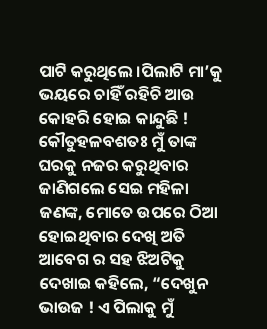ପାଟି କରୁଥିଲେ ।ପିଲାଟି ମା’କୁ ଭୟରେ ଚାହିଁ ରହିଚି ଆଉ କୋହରି ହୋଇ କାନ୍ଦୁଛି ! କୌତୁହଳବଶତଃ ମୁଁ ତାଙ୍କ ଘରକୁ ନଜର କରୁଥିବାର ଜାଣିଗଲେ ସେଇ ମହିଳା ଜଣଙ୍କ, ମୋତେ ଉପରେ ଠିଆ ହୋଇଥିବାର ଦେଖି ଅତି ଆବେଗ ର ସହ ଝିଅଟିକୁ ଦେଖାଇ କହିଲେ, “ଦେଖୁନ ଭାଉଜ ! ଏ ପିଲାକୁ ମୁଁ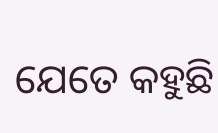ଯେତେ କହୁଛି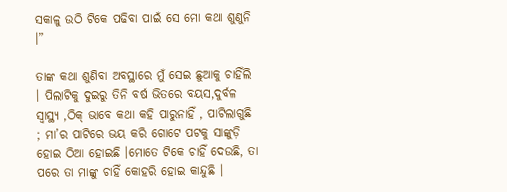ସକାଳୁ ଉଠି ଟିକେ ପଢିବା ପାଇଁ ସେ ମୋ କଥା ଶୁଣୁନି ।”

ତାଙ୍କ କଥା ଶୁଣିବା ଅବସ୍ଥାରେ ମୁଁ ସେଇ ଛୁଆକୁ ଚାହିଁଲି । ପିଲାଟିକୁ ଦୁଇରୁ ତିନି ବର୍ଷ ଭିତରେ ବୟସ,ଦୁର୍ବଳ ସ୍ୱାସ୍ଥ୍ୟ ,ଠିକ୍ ଭାବେ କଥା କହି ପାରୁନାହିଁ , ପାଟିଲାଗୁଛି ; ମା’ର ପାଟିରେ ଭୟ କରି ଗୋଟେ ପଟକୁ ସାଙ୍କୁଡ଼ି ହୋଇ ଠିଆ ହୋଇଛି ।ମୋତେ ଟିକେ ଚାହିଁ ଦେଉଛି, ତା ପରେ ତା ମାଙ୍କୁ ଚାହିଁ କୋହରି ହୋଇ କାନ୍ଦୁଛି ।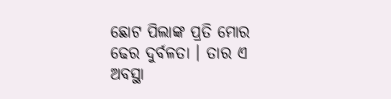ଛୋଟ ପିଲାଙ୍କ ପ୍ରତି ମୋର ଢେର ଦୁର୍ବଳତା । ତାର ଏ ଅବସ୍ଥା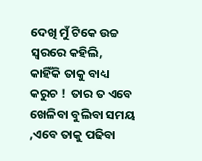ଦେଖି ମୁଁ ଟିକେ ଉଚ୍ଚ ସ୍ୱରରେ କହିଲି, କାହିଁକି ତାକୁ ବାଧ୍ୟ କରୁଚ !  ତାର ତ ଏବେ ଖେଳିବା ବୁଲିବା ସମୟ ,ଏବେ ତାକୁ ପଢିବା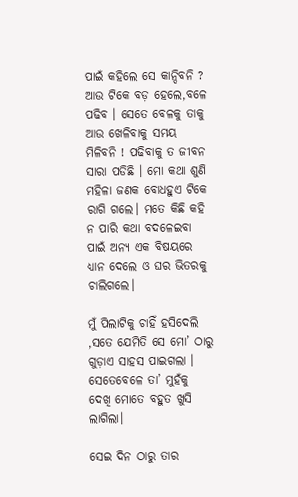ପାଇଁ କହିଲେ ସେ କାନ୍ଦିବନି ? ଆଉ ଟିକେ ବଡ଼ ହେଲେ,ବଳେ ପଢିବ । ସେତେ ବେଳକୁ ତାକୁ ଆଉ ଖେଳିବାକୁ ସମୟ ମିଳିବନି ! ପଢିବାକୁ ତ ଜୀବନ ସାରା ପଡିଛି । ମୋ କଥା ଶୁଣି ମହିଳା ଜଣକ ବୋଧହୁଏ ଟିକେ ରାଗି ଗଲେ। ମତେ କିଛି କହି ନ ପାରି କଥା ବଦଳେଇବା ପାଇଁ ଅନ୍ୟ ଏକ ବିଷୟରେ ଧ୍ୟାନ ଦେଲେ ଓ ଘର ଭିତରକୁ ଚାଲିଗଲେ।

ମୁଁ ପିଲାଟିକୁ ଚାହିଁ ହସିଦେଲି ,ସତେ ଯେମିତି ସେ ମୋ’ ଠାରୁ ଗୁଡ଼ାଏ ସାହସ ପାଇଗଲା । ସେତେବେଳେ ତା’ ମୁହଁକୁ
ଦେଖି ମୋତେ ବହୁତ ଖୁସି ଲାଗିଲା।

ସେଇ ଦିନ ଠାରୁ ତାର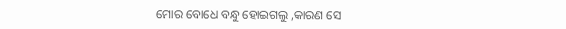ମୋର ବୋଧେ ବନ୍ଧୁ ହୋଇଗଲୁ ,କାରଣ ସେ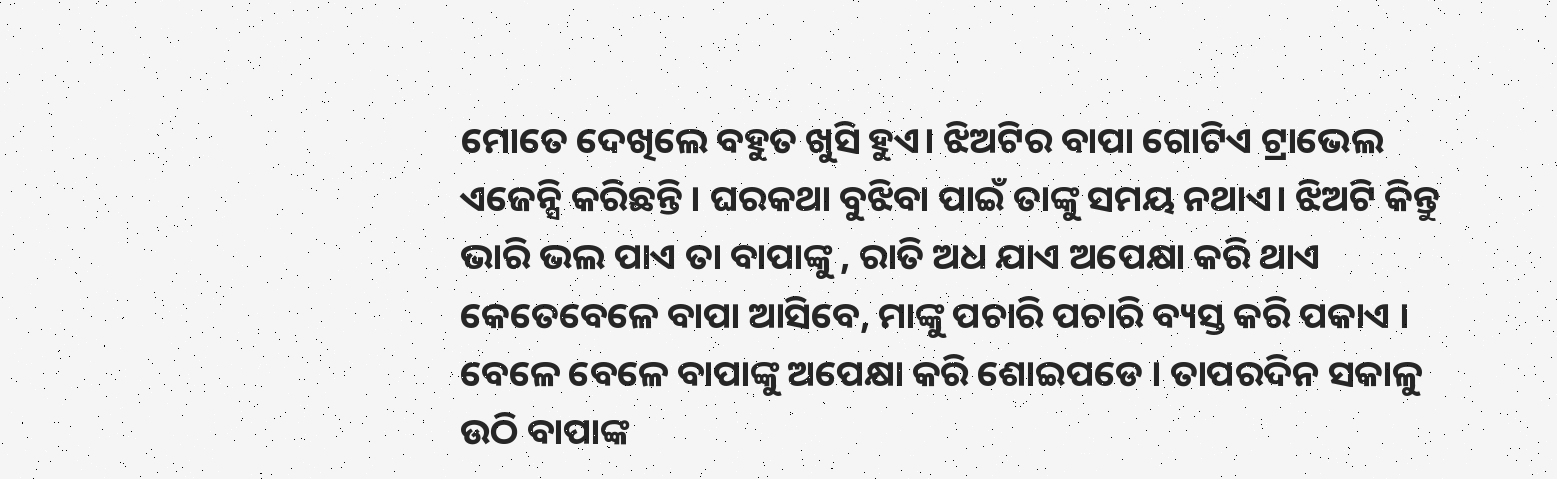ମୋତେ ଦେଖିଲେ ବହୁତ ଖୁସି ହୁଏ। ଝିଅଟିର ବାପା ଗୋଟିଏ ଟ୍ରାଭେଲ ଏଜେନ୍ସି କରିଛନ୍ତି । ଘରକଥା ବୁଝିବା ପାଇଁ ତାଙ୍କୁ ସମୟ ନଥାଏ। ଝିଅଟି କିନ୍ତୁ ଭାରି ଭଲ ପାଏ ତା ବାପାଙ୍କୁ , ରାତି ଅଧ ଯାଏ ଅପେକ୍ଷା କରି ଥାଏ କେତେବେଳେ ବାପା ଆସିବେ, ମାଙ୍କୁ ପଚାରି ପଚାରି ବ୍ୟସ୍ତ କରି ପକାଏ । ବେଳେ ବେଳେ ବାପାଙ୍କୁ ଅପେକ୍ଷା କରି ଶୋଇପଡେ । ତାପରଦିନ ସକାଳୁ ଉଠି ବାପାଙ୍କ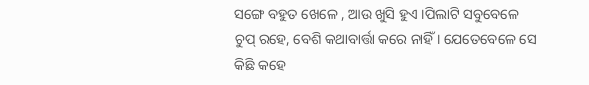ସଙ୍ଗେ ବହୁତ ଖେଳେ , ଆଉ ଖୁସି ହୁଏ ।ପିଲାଟି ସବୁବେଳେ ଚୁପ୍ ରହେ, ବେଶି କଥାବାର୍ତ୍ତା କରେ ନାହିଁ । ଯେତେବେଳେ ସେ କିଛି କହେ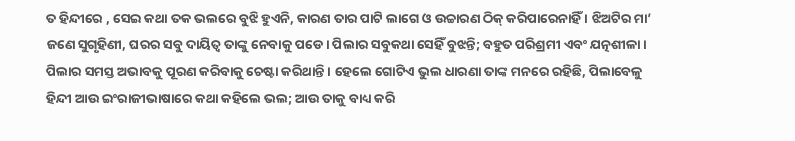ତ ହିନ୍ଦୀରେ , ସେଇ କଥା ତକ ଭଲରେ ବୁଝି ହୁଏନି, କାରଣ ତାର ପାଟି ଲାଗେ ଓ ଉଚ୍ଚାରଣ ଠିକ୍ କରିପାରେନାହିଁ । ଝିଅଟିର ମା’ ଜଣେ ସୁଗୃହିଣୀ, ଘରର ସବୁ ଦାୟିତ୍ୱ ତାଙ୍କୁ ନେବାକୁ ପଡେ। ପିଲାର ସବୁକଥା ସେହିଁ ବୁଝନ୍ତି; ବହୁତ ପରିଶ୍ରମୀ ଏବଂ ଯତ୍ନଶୀଳା । ପିଲାର ସମସ୍ତ ଅଭାବକୁ ପୂରଣ କରିବାକୁ ଚେଷ୍ଟା କରିଥାନ୍ତି । ହେଲେ ଗୋଟିଏ ଭୁଲ ଧାରଣା ତାଙ୍କ ମନରେ ରହିଛି, ପିଲାବେଳୁ ହିନ୍ଦୀ ଆଉ ଇଂରାଜୀଭାଷାରେ କଥା କହିଲେ ଭଲ; ଆଉ ତାକୁ ବାଧ୍ୟ କରି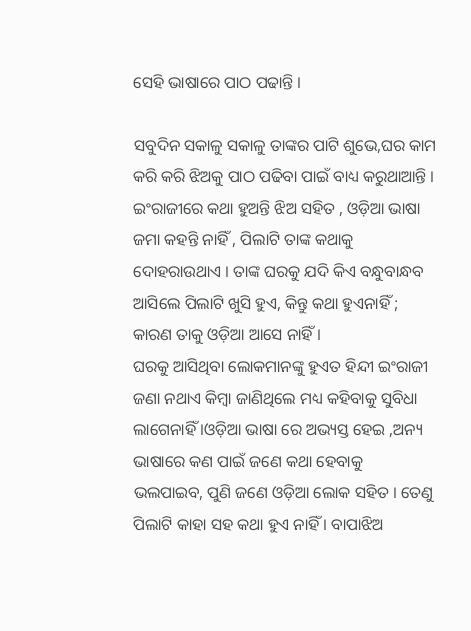ସେହି ଭାଷାରେ ପାଠ ପଢାନ୍ତି ।

ସବୁଦିନ ସକାଳୁ ସକାଳୁ ତାଙ୍କର ପାଟି ଶୁଭେ,ଘର କାମ କରି କରି ଝିଅକୁ ପାଠ ପଢିବା ପାଇଁ ବାଧ୍ୟ କରୁଥାଆନ୍ତି । ଇଂରାଜୀରେ କଥା ହୁଅନ୍ତି ଝିଅ ସହିତ , ଓଡ଼ିଆ ଭାଷା ଜମା କହନ୍ତି ନାହିଁ , ପିଲାଟି ତାଙ୍କ କଥାକୁ ଦୋହରାଉଥାଏ । ତାଙ୍କ ଘରକୁ ଯଦି କିଏ ବନ୍ଧୁବାନ୍ଧବ ଆସିଲେ ପିଲାଟି ଖୁସି ହୁଏ, କିନ୍ତୁ କଥା ହୁଏନାହିଁ ; କାରଣ ତାକୁ ଓଡ଼ିଆ ଆସେ ନାହିଁ ।
ଘରକୁ ଆସିଥିବା ଲୋକମାନଙ୍କୁ ହୁଏତ ହିନ୍ଦୀ ଇଂରାଜୀ ଜଣା ନଥାଏ କିମ୍ବା ଜାଣିଥିଲେ ମଧ୍ୟ କହିବାକୁ ସୁବିଧା ଲାଗେନାହିଁ ।ଓଡ଼ିଆ ଭାଷା ରେ ଅଭ୍ୟସ୍ତ ହେଇ ,ଅନ୍ୟ ଭାଷାରେ କଣ ପାଇଁ ଜଣେ କଥା ହେବାକୁ ଭଲପାଇବ, ପୁଣି ଜଣେ ଓଡ଼ିଆ ଲୋକ ସହିତ । ତେଣୁ ପିଲାଟି କାହା ସହ କଥା ହୁଏ ନାହିଁ । ବାପାଝିଅ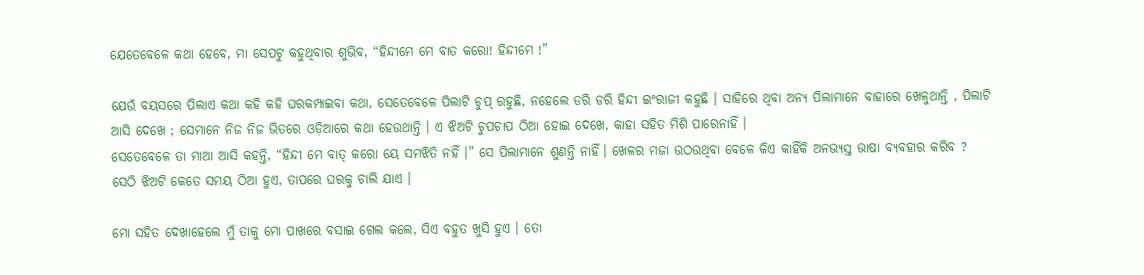ଯେତେବେଳେ କଥା ହେବେ, ମା ସେପଟୁ କହୁଥିବାର ଶୁଭିବ, “ହିନ୍ଦୀମେ ମେ ବାତ କରୋ! ହିନ୍ଦୀମେ !”

ଯେଉଁ ବୟସରେ ପିଲାଏ କଥା କହି କହି ଘରକମ୍ପାଇବା କଥା, ସେତେବେଳେ ପିଲାଟି ଚୁପ୍ ରହୁଛି, ନହେଲେ ଡରି ଡରି ହିନ୍ଦୀ ଇଂରାଜୀ କହୁଛି । ସାହିରେ ଥିବା ଅନ୍ୟ ପିଲାମାନେ ବାହାରେ ଖେଳୁଥାନ୍ତି , ପିଲାଟି ଆସି ଦେଖେ ; ସେମାନେ ନିଜ ନିଜ ଭିତରେ ଓଡ଼ିଆରେ କଥା ହେଉଥାନ୍ତି । ଏ ଝିଅଟି ଚୁପଚାପ ଠିଆ ହୋଇ ଦେଖେ, କାହା ସହିତ ମିଶି ପାରେନାହିଁ ।
ସେତେବେଳେ ତା ମାଆ ଆସି କହନ୍ତି, “ହିନ୍ଦୀ ମେ ବାତ୍ କରୋ ୟେ ସମଝିତି ନହିଁ ।” ସେ ପିଲାମାନେ ଶୁଣନ୍ତି ନାହିଁ। ଖେଳର ମଜା ଉଠଉଥିବା ବେଳେ କିଏ କାହିଁକି ଅନଭ୍ୟସ୍ତ ଭାଷା ବ୍ୟବହାର କରିବ ? ସେଠି ଝିଅଟି କେତେ ସମୟ ଠିଆ ହୁଏ, ତାପରେ ଘରକୁ ଚାଲି ଯାଏ ।

ମୋ ସହିତ ଦେଖାହେଲେ ମୁଁ ତାକୁ ମୋ ପାଖରେ ବସାଇ ଗେଲ କଲେ, ସିଏ ବହୁତ ଖୁସି ହୁଏ । ତୋ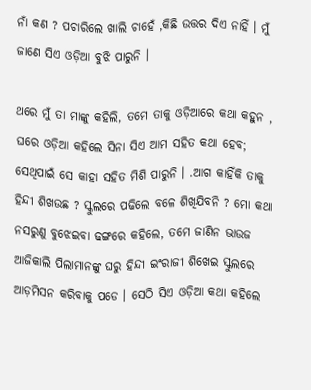ନାଁ କଣ ? ପଚାରିଲେ ଖାଲି ଚାହେଁ ,କିଛି ଉତ୍ତର ଦିଏ ନାହିଁ । ମୁଁ ଜାଣେ ସିଏ ଓଡ଼ିଆ ବୁଝି ପାରୁନି ।

ଥରେ ମୁଁ ତା ମାଙ୍କୁ କହିଲି, ତମେ ତାକୁ ଓଡ଼ିଆରେ କଥା କହୁନ , ଘରେ ଓଡ଼ିଆ କହିଲେ ସିନା ସିଏ ଆମ ସହିତ କଥା ହେବ; ସେଥିପାଇଁ ସେ କାହା ସହିତ ମିଶି ପାରୁନି । .ଆଗ କାହିଁକି ତାକୁ ହିନ୍ଦୀ ଶିଖଉଛ ? ସ୍କୁଲରେ ପଢିଲେ ବଳେ ଶିଖିଯିବନି ? ମୋ କଥା ନସରୁଣୁ ବୁଝେଇବା ଢଙ୍ଗରେ କହିଲେ, ତମେ ଜାଣିନ ଭାଉଜ ଆଜିକାଲି ପିଲାମାନଙ୍କୁ ଘରୁ ହିନ୍ଦୀ ଇଂରାଜୀ ଶିଖେଇ ସ୍କୁଲରେ ଆଡ଼ମିସନ କରିବାକୁ ପଡେ । ସେଠି ସିଏ ଓଡ଼ିଆ କଥା କହିଲେ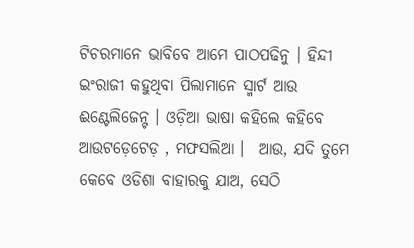ଟିଚରମାନେ ଭାବିବେ ଆମେ ପାଠପଢିନୁ । ହିନ୍ଦୀ ଇଂରାଜୀ କହୁଥିବା ପିଲାମାନେ ସ୍ମାର୍ଟ ଆଉ ଈଣ୍ଟେଲିଜେନ୍ଟ । ଓଡ଼ିଆ ଭାଷା କହିଲେ କହିବେ ଆଉଟଡ଼େଟେଡ଼ , ମଫସଲିଆ ।  ଆଉ, ଯଦି ତୁମେ କେବେ ଓଡିଶା ବାହାରକୁ ଯାଅ, ସେଠି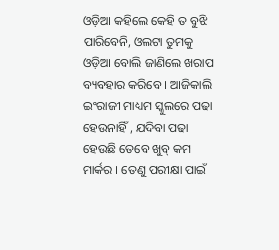ଓଡ଼ିଆ କହିଲେ କେହି ତ ବୁଝି ପାରିବେନି, ଓଲଟା ତୁମକୁ ଓଡ଼ିଆ ବୋଲି ଜାଣିଲେ ଖରାପ ବ୍ୟବହାର କରିବେ । ଆଜିକାଲି ଇଂରାଜୀ ମାଧ୍ୟମ ସ୍କୁଲରେ ପଢା ହେଉନାହିଁ , ଯଦିବା ପଢା ହେଉଛି ତେବେ ଖୁବ୍ କମ ମାର୍କର । ତେଣୁ ପରୀକ୍ଷା ପାଇଁ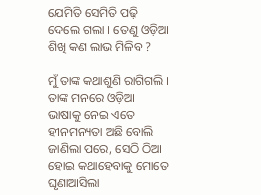ଯେମିତି ସେମିତି ପଢ଼ି ଦେଲେ ଗଲା । ତେଣୁ ଓଡ଼ିଆ ଶିଖି କଣ ଲାଭ ମିଳିବ ?

ମୁଁ ତାଙ୍କ କଥାଶୁଣି ରାଗିଗଲି । ତାଙ୍କ ମନରେ ଓଡ଼ିଆ ଭାଷାକୁ ନେଇ ଏତେ ହୀନମନ୍ୟତା ଅଛି ବୋଲି ଜାଣିଲା ପରେ, ସେଠି ଠିଆ ହୋଇ କଥାହେବାକୁ ମୋତେ ଘୃଣାଆସିଲା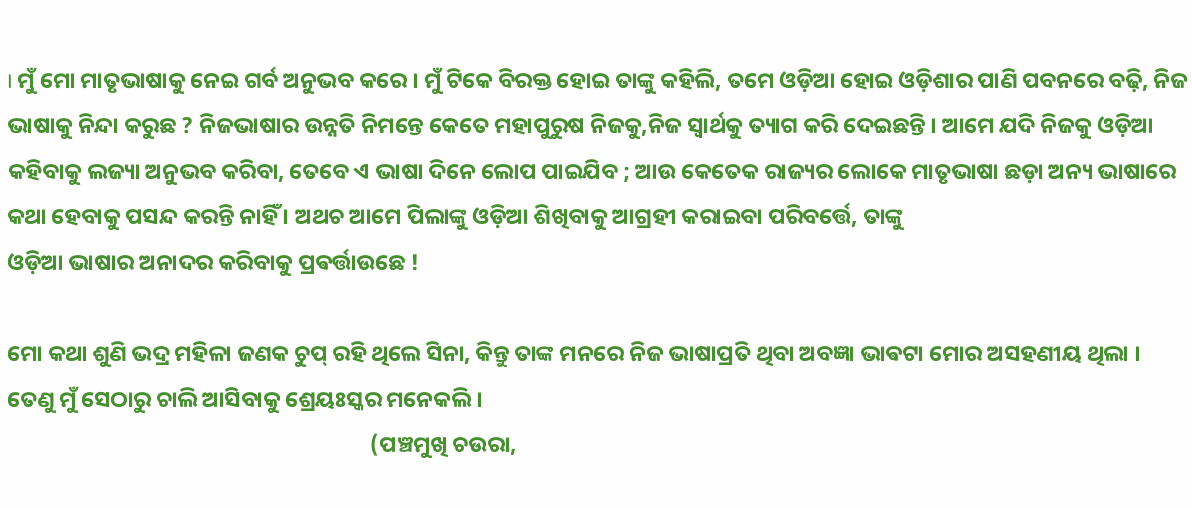। ମୁଁ ମୋ ମାତୃଭାଷାକୁ ନେଇ ଗର୍ବ ଅନୁଭବ କରେ । ମୁଁ ଟିକେ ବିରକ୍ତ ହୋଇ ତାଙ୍କୁ କହିଲି, ତମେ ଓଡ଼ିଆ ହୋଇ ଓଡ଼ିଶାର ପାଣି ପବନରେ ବଢ଼ି, ନିଜ ଭାଷାକୁ ନିନ୍ଦା କରୁଛ ? ନିଜଭାଷାର ଉନ୍ନତି ନିମନ୍ତେ କେତେ ମହାପୁରୁଷ ନିଜକୁ,ନିଜ ସ୍ଵାର୍ଥକୁ ତ୍ୟାଗ କରି ଦେଇଛନ୍ତି । ଆମେ ଯଦି ନିଜକୁ ଓଡ଼ିଆ କହିବାକୁ ଲଜ୍ୟା ଅନୁଭବ କରିବା, ତେବେ ଏ ଭାଷା ଦିନେ ଲୋପ ପାଇଯିବ ; ଆଉ କେତେକ ରାଜ୍ୟର ଲୋକେ ମାତୃଭାଷା ଛଡ଼ା ଅନ୍ୟ ଭାଷାରେ କଥା ହେବାକୁ ପସନ୍ଦ କରନ୍ତି ନାହିଁ । ଅଥଚ ଆମେ ପିଲାଙ୍କୁ ଓଡ଼ିଆ ଶିଖିବାକୁ ଆଗ୍ରହୀ କରାଇବା ପରିବର୍ତ୍ତେ, ତାଙ୍କୁ
ଓଡ଼ିଆ ଭାଷାର ଅନାଦର କରିବାକୁ ପ୍ରଵର୍ତ୍ତାଉଛେ !

ମୋ କଥା ଶୁଣି ଭଦ୍ର ମହିଳା ଜଣକ ଚୁପ୍ ରହି ଥିଲେ ସିନା, କିନ୍ତୁ ତାଙ୍କ ମନରେ ନିଜ ଭାଷାପ୍ରତି ଥିବା ଅବଜ୍ଞା ଭାଵଟା ମୋର ଅସହଣୀୟ ଥିଲା । ତେଣୁ ମୁଁ ସେଠାରୁ ଚାଲି ଆସିବାକୁ ଶ୍ରେୟଃସ୍କର ମନେକଲି ।
                                                                       (ପଞ୍ଚମୁଖି ଚଉରା,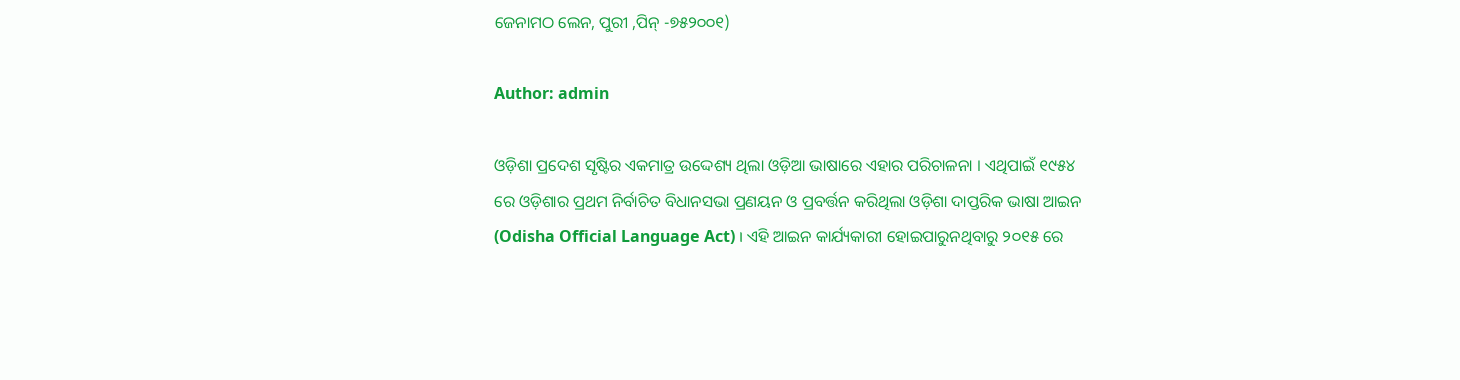ଜେନାମଠ ଲେନ, ପୁରୀ ,ପିନ୍ -୭୫୨୦୦୧)

Author: admin

ଓଡ଼ିଶା ପ୍ରଦେଶ ସୃଷ୍ଟିର ଏକମାତ୍ର ଉଦ୍ଦେଶ୍ୟ ଥିଲା ଓଡ଼ିଆ ଭାଷାରେ ଏହାର ପରିଚାଳନା । ଏଥିପାଇଁ ୧୯୫୪ ରେ ଓଡ଼ିଶାର ପ୍ରଥମ ନିର୍ବାଚିତ ବିଧାନସଭା ପ୍ରଣୟନ ଓ ପ୍ରବର୍ତ୍ତନ କରିଥିଲା ଓଡ଼ିଶା ଦାପ୍ତରିକ ଭାଷା ଆଇନ (Odisha Official Language Act) । ଏହି ଆଇନ କାର୍ଯ୍ୟକାରୀ ହୋଇପାରୁନଥିବାରୁ ୨୦୧୫ ରେ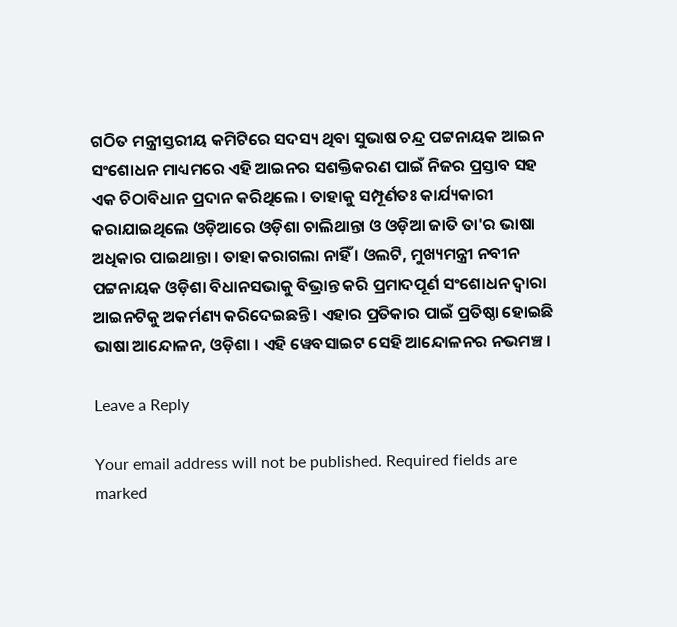ଗଠିତ ମନ୍ତ୍ରୀସ୍ତରୀୟ କମିଟିରେ ସଦସ୍ୟ ଥିବା ସୁଭାଷ ଚନ୍ଦ୍ର ପଟ୍ଟନାୟକ ଆଇନ ସଂଶୋଧନ ମାଧ୍ୟମରେ ଏହି ଆଇନର ସଶକ୍ତିକରଣ ପାଇଁ ନିଜର ପ୍ରସ୍ତାବ ସହ ଏକ ଚିଠାବିଧାନ ପ୍ରଦାନ କରିଥିଲେ । ତାହାକୁ ସମ୍ପୂର୍ଣତଃ କାର୍ଯ୍ୟକାରୀ କରାଯାଇଥିଲେ ଓଡ଼ିଆରେ ଓଡ଼ିଶା ଚାଲିଥାନ୍ତା ଓ ଓଡ଼ିଆ ଜାତି ତା'ର ଭାଷା ଅଧିକାର ପାଇଥାନ୍ତା । ତାହା କରାଗଲା ନାହିଁ । ଓଲଟି, ମୁଖ୍ୟମନ୍ତ୍ରୀ ନବୀନ ପଟ୍ଟନାୟକ ଓଡ଼ିଶା ବିଧାନସଭାକୁ ବିଭ୍ରାନ୍ତ କରି ପ୍ରମାଦପୂର୍ଣ ସଂଶୋଧନ ଦ୍ଵାରା ଆଇନଟିକୁ ଅକର୍ମଣ୍ୟ କରିଦେଇଛନ୍ତି । ଏହାର ପ୍ରତିକାର ପାଇଁ ପ୍ରତିଷ୍ଠା ହୋଇଛି ଭାଷା ଆନ୍ଦୋଳନ, ଓଡ଼ିଶା । ଏହି ୱେବସାଇଟ ସେହି ଆନ୍ଦୋଳନର ନଭମଞ୍ଚ ।

Leave a Reply

Your email address will not be published. Required fields are marked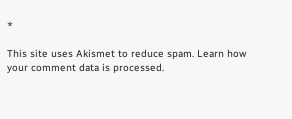*

This site uses Akismet to reduce spam. Learn how your comment data is processed.